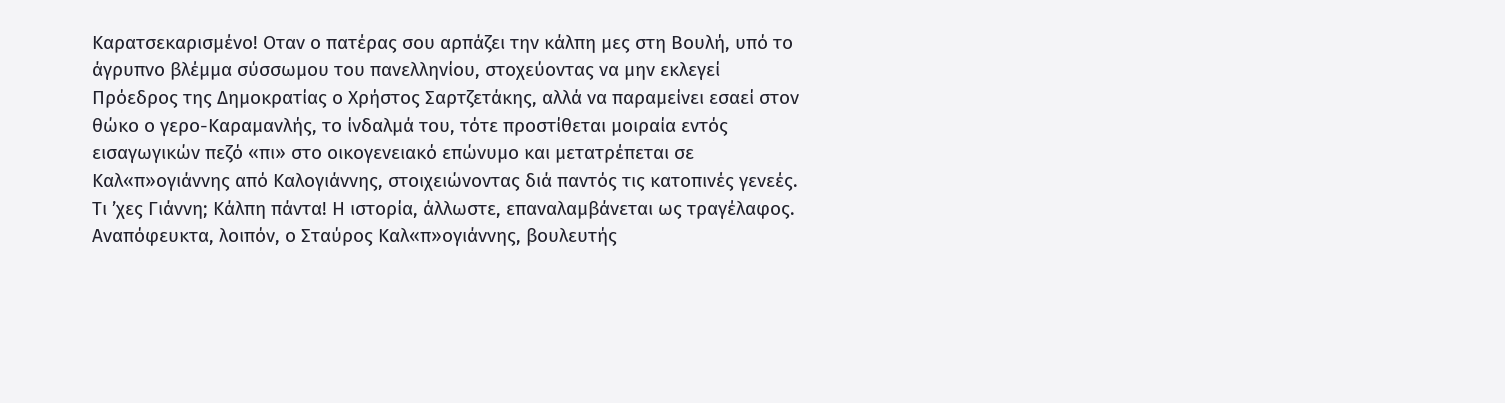Καρατσεκαρισμένο! Οταν ο πατέρας σου αρπάζει την κάλπη μες στη Βουλή, υπό το άγρυπνο βλέμμα σύσσωμου του πανελληνίου, στοχεύοντας να μην εκλεγεί Πρόεδρος της Δημοκρατίας ο Χρήστος Σαρτζετάκης, αλλά να παραμείνει εσαεί στον θώκο ο γερο-Καραμανλής, το ίνδαλμά του, τότε προστίθεται μοιραία εντός εισαγωγικών πεζό «πι» στο οικογενειακό επώνυμο και μετατρέπεται σε Καλ«π»ογιάννης από Καλογιάννης, στοιχειώνοντας διά παντός τις κατοπινές γενεές. Τι ’χες Γιάννη; Κάλπη πάντα! Η ιστορία, άλλωστε, επαναλαμβάνεται ως τραγέλαφος.
Αναπόφευκτα, λοιπόν, ο Σταύρος Καλ«π»ογιάννης, βουλευτής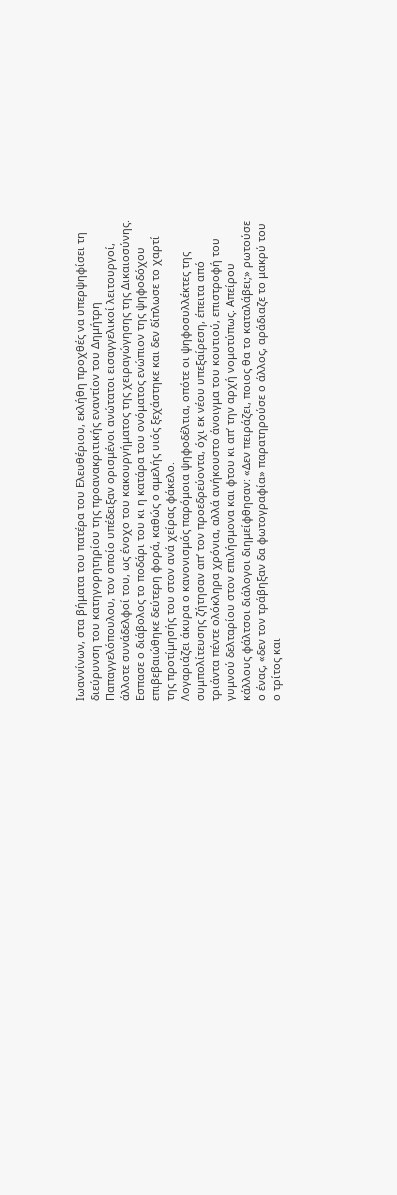Ιωαννίνων, στα βήματα του πατέρα του Ελευθέριου, εκλήθη προχθές να υπερψηφίσει τη διεύρυνση του κατηγορητηρίου της προανακριτικής εναντίον του Δημήτρη Παπαγγελόπουλου, τον οποίο υπέδειξαν ορισμένοι ανώτατοι εισαγγελικοί λειτουργοί, άλλοτε συνάδελφοί του, ως ένοχο του κακουργήματος της χειραγώγησης της Δικαιοσύνης. Εσπασε ο διάβολος το ποδάρι του κι η κατάρα του ονόματος ενώπιον της ψηφοδόχου επιβεβαιώθηκε δεύτερη φορά, καθώς ο αμελής υιός ξεχάστηκε και δεν δίπλωσε το χαρτί της προτίμησής του στον ανά χείρας φάκελο.
Λογαριάζει άκυρα ο κανονισμός παρόμοια ψηφοδέλτια, οπότε οι ψηφοσυλλέκτες της συμπολίτευσης ζήτησαν απ’ τον προεδρεύοντα, όχι εκ νέου υπεξαίρεση, έπειτα από τριάντα πέντε ολόκληρα χρόνια, αλλά ανήκουστο άνοιγμα του κουτιού, επιστροφή του γυμνού δελταρίου στον επιλήσμονα και φτου κι απ’ την αρχή νομοτύπως. Απείρου κάλλους φάλτσοι διάλογοι διημείφθησαν: «Δεν πειράζει, ποιος θα το καταλάβει;» ρωτούσε ο ένας, «δεν τον τράβηξαν δα φωτογραφία» παρατηρούσε ο άλλος, αράδιαζε το μακρύ του ο τρίτος και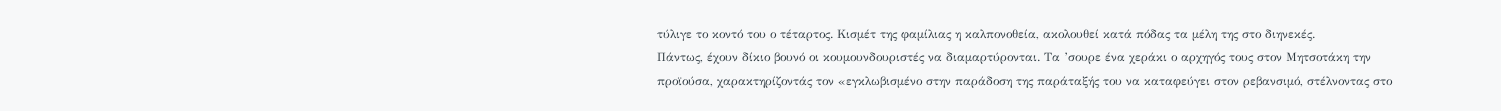τύλιγε το κοντό του ο τέταρτος. Κισμέτ της φαμίλιας η καλπονοθεία, ακολουθεί κατά πόδας τα μέλη της στο διηνεκές.
Πάντως, έχουν δίκιο βουνό οι κουμουνδουριστές να διαμαρτύρονται. Τα ’σουρε ένα χεράκι ο αρχηγός τους στον Μητσοτάκη την προϊούσα, χαρακτηρίζοντάς τον «εγκλωβισμένο στην παράδοση της παράταξής του να καταφεύγει στον ρεβανσιμό, στέλνοντας στο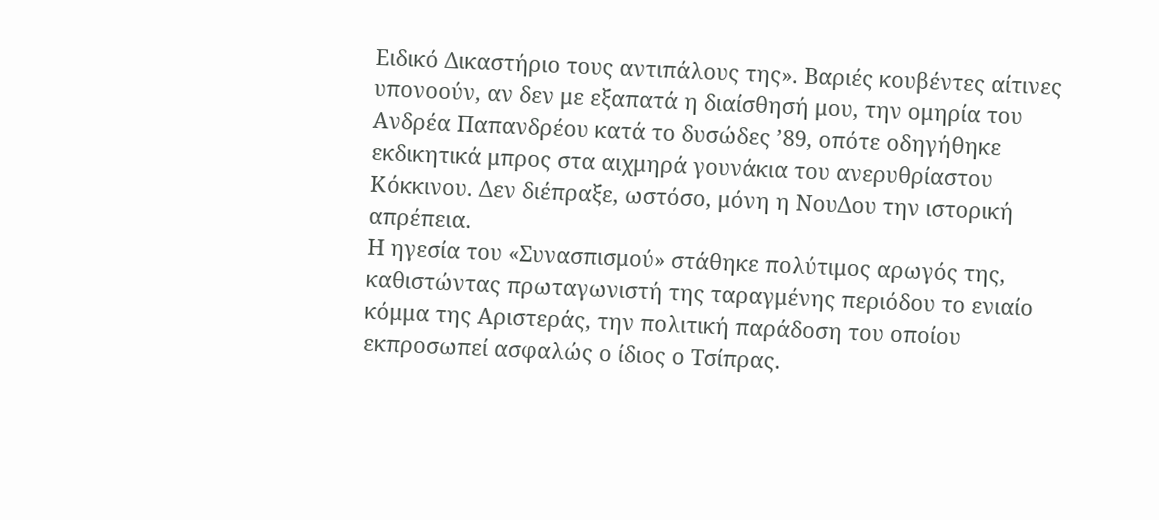Ειδικό Δικαστήριο τους αντιπάλους της». Βαριές κουβέντες αίτινες υπονοούν, αν δεν με εξαπατά η διαίσθησή μου, την ομηρία του Ανδρέα Παπανδρέου κατά το δυσώδες ’89, οπότε οδηγήθηκε εκδικητικά μπρος στα αιχμηρά γουνάκια του ανερυθρίαστου Κόκκινου. Δεν διέπραξε, ωστόσο, μόνη η ΝουΔου την ιστορική απρέπεια.
Η ηγεσία του «Συνασπισμού» στάθηκε πολύτιμος αρωγός της, καθιστώντας πρωταγωνιστή της ταραγμένης περιόδου το ενιαίο κόμμα της Αριστεράς, την πολιτική παράδοση του οποίου εκπροσωπεί ασφαλώς ο ίδιος ο Τσίπρας.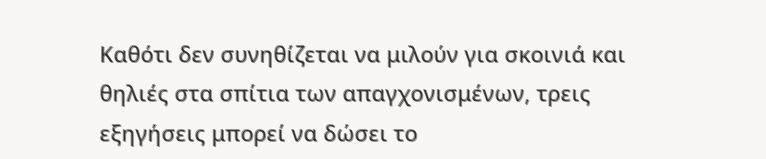Καθότι δεν συνηθίζεται να μιλούν για σκοινιά και θηλιές στα σπίτια των απαγχονισμένων, τρεις εξηγήσεις μπορεί να δώσει το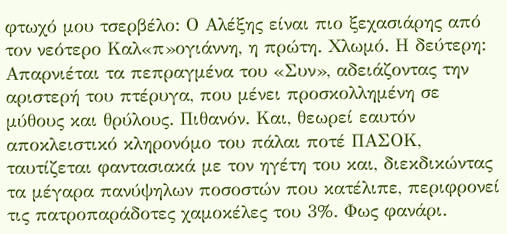φτωχό μου τσερβέλο: Ο Αλέξης είναι πιο ξεχασιάρης από τον νεότερο Καλ«π»ογιάννη, η πρώτη. Χλωμό. Η δεύτερη: Απαρνιέται τα πεπραγμένα του «Συν», αδειάζοντας την αριστερή του πτέρυγα, που μένει προσκολλημένη σε μύθους και θρύλους. Πιθανόν. Και, θεωρεί εαυτόν αποκλειστικό κληρονόμο του πάλαι ποτέ ΠΑΣΟΚ, ταυτίζεται φαντασιακά με τον ηγέτη του και, διεκδικώντας τα μέγαρα πανύψηλων ποσοστών που κατέλιπε, περιφρονεί τις πατροπαράδοτες χαμοκέλες του 3%. Φως φανάρι.